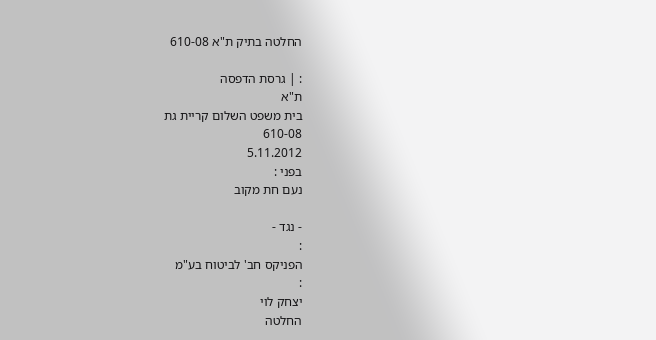החלטה בתיק ת"א 610-08

: | גרסת הדפסה
ת"א
בית משפט השלום קריית גת
610-08
5.11.2012
בפני :
נעם חת מקוב

- נגד -
:
הפניקס חב' לביטוח בע"מ
:
יצחק לוי
החלטה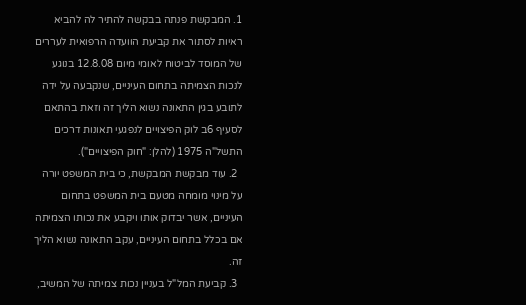1. המבקשת פנתה בבקשה להתיר לה להביא ראיות לסתור את קביעת הוועדה הרפואית לעררים של המוסד לביטוח לאומי מיום 12.8.08 בנוגע לנכות הצמיתה בתחום העיניים, שנקבעה על ידה לתובע בגין התאונה נשוא הליך זה וזאת בהתאם לסעיף 6ב לוק הפיצויים לנפגעי תאונות דרכים התשל"ה 1975 (להלן: "חוק הפיצויים").
  2. עוד מבקשת המבקשת, כי בית המשפט יורה על מינוי מומחה מטעם בית המשפט בתחום העיניים, אשר יבדוק אותו ויקבע את נכותו הצמיתה אם בכלל בתחום העיניים, עקב התאונה נשוא הליך זה.
  3. קביעת המל"ל בעניין נכות צמיתה של המשיב,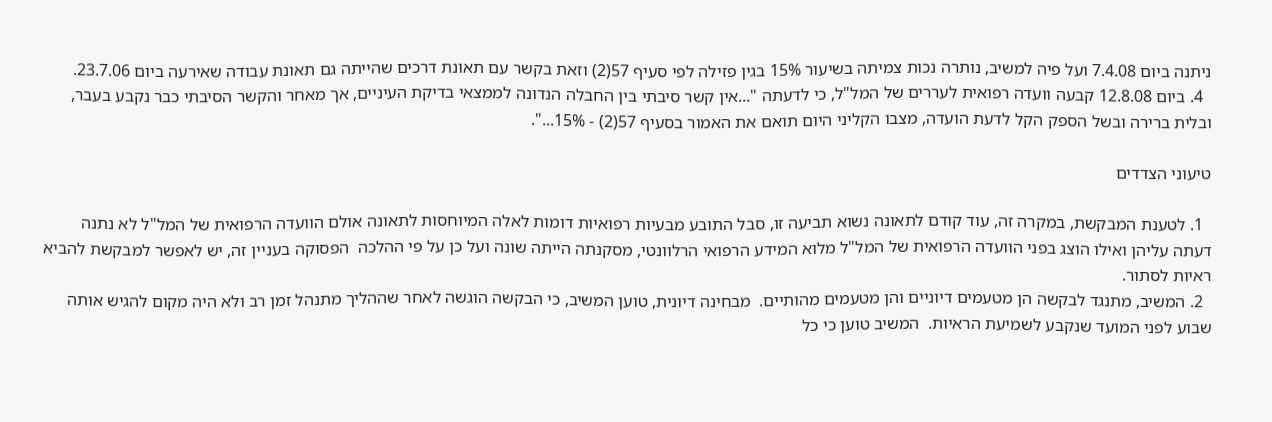ניתנה ביום 7.4.08 ועל פיה למשיב, נותרה נכות צמיתה בשיעור 15% בגין פזילה לפי סעיף 57(2) וזאת בקשר עם תאונת דרכים שהייתה גם תאונת עבודה שאירעה ביום 23.7.06.
  4. ביום 12.8.08 קבעה וועדה רפואית לעררים של המל"ל, כי לדעתה "...אין קשר סיבתי בין החבלה הנדונה לממצאי בדיקת העיניים, אך מאחר והקשר הסיבתי כבר נקבע בעבר, ובלית ברירה ובשל הספק הקל לדעת הועדה, מצבו הקליני היום תואם את האמור בסעיף 57(2) - 15%...".

טיעוני הצדדים

  1. לטענת המבקשת, במקרה זה, עוד קודם לתאונה נשוא תביעה זו, סבל התובע מבעיות רפואיות דומות לאלה המיוחסות לתאונה אולם הוועדה הרפואית של המל"ל לא נתנה דעתה עליהן ואילו הוצג בפני הוועדה הרפואית של המל"ל מלוא המידע הרפואי הרלוונטי, מסקנתה הייתה שונה ועל כן על פי ההלכה  הפסוקה בעניין זה, יש לאפשר למבקשת להביא ראיות לסתור.
  2. המשיב, מתנגד לבקשה הן מטעמים דיוניים והן מטעמים מהותיים.  מבחינה דיונית, טוען המשיב, כי הבקשה הוגשה לאחר שההליך מתנהל זמן רב ולא היה מקום להגיש אותה שבוע לפני המועד שנקבע לשמיעת הראיות.  המשיב טוען כי כל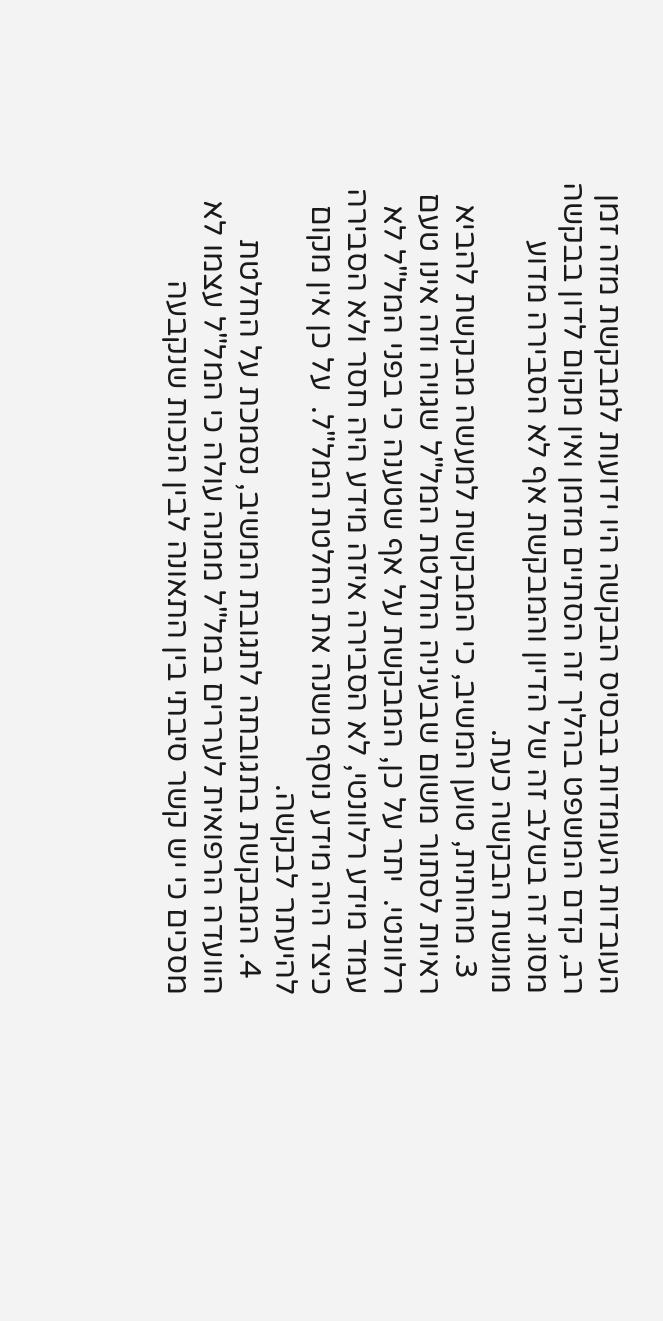העובדות העומדות בבסיס הבקשה היו ידועות למבקשת מזה זמן רב, קדם המשפט בהליך זה הסתיים מזמן ואין מקום לדון בבקשה מסוג זה בשלב זה של הדיון והמבקשת אף לא הסבירה מדוע מוגשת הבקשה כעת.
  3. מהותית, טוען המשיב, כי המבקשת למעשה מבקשת להביא ראיות לסתור משום שבעיניה החלטת המל"ל שגויה וזה אינו טעם רלוונטי.  יתר על כן, המבקשת על אף שטענה כי בפני המל"ל לא עמד מידע רלוונטי, לא הסבירה איזה מידע היה חסר ולא הסבירה כיצד היה מידע נוסף משנה את החלטת המל"ל.  על כן אין מקום להיעתר לבקשה.
  4. המבקשת בתגובתה לתגובת המשיב, נסמכת על החלטת הוועדה הרפואית לעררים במל"ל ממנה עולה כי המל"ל עצמו לא מסכים כי יש קשר סיבתי בין התאונה לבין הנכות שנקבעה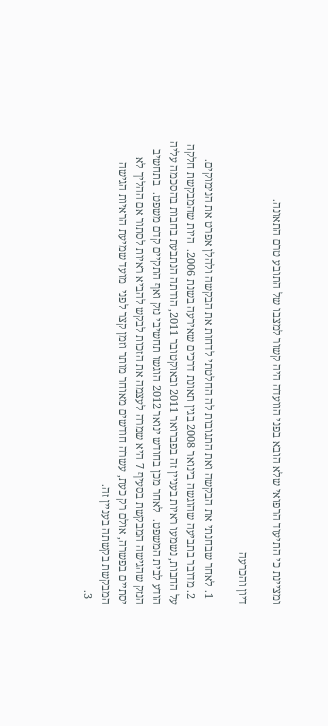ומציינת כי התיעוד הרפואי שלא הובא בפני הוועדה היה קשור למצבו של התובע טרם התאונה.

דיון והכרעה

  1. לאחר שבחנתי את הבקשה ואת התגובות לה החלטתי לדחות את הבקשה ולהלן אפרט את הנימוקים.
  2. מדובר בתביעה שהוגשה בינואר 2008 בגין תאונת דרכים שאירעה בשנת 2006.  היות שהמבקשת חלקה על החבות, נשמעו ראיות בעניין זה בפברואר 2011 ובאוקטובר 2011, הודתה הנתבעת בחבות בהסכמה עליה הודע לבית המשפט.  לאחר מכן בחודש ינואר 2012 הוגשו תחשיבי נזק ואף התקיים קדם משפט.  בתחשיב הנזק שהגישה המבקשת בסעיף 7 היא שמרה לעצמה את הזכות לבקש להביא ראיות לסתור אם ההליך לא יסתיים בפשרה, אולם רק כעת, עשרה חודשים מאוחר מותר וזמן קצר לפני  מועד שמיעת הראיות הגישה המבקשת בקשתה בעניין זה.
  3.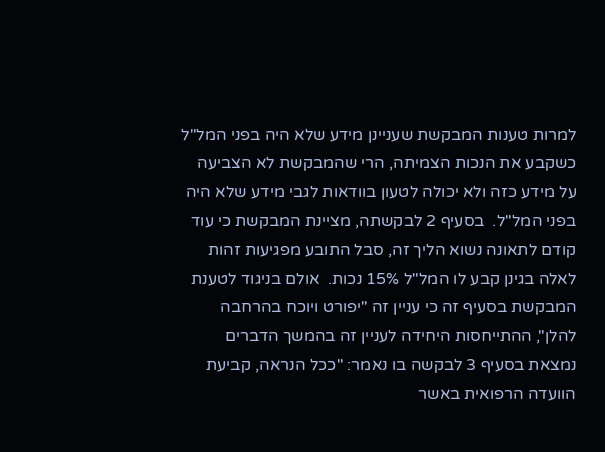למרות טענות המבקשת שעניינן מידע שלא היה בפני המל"ל כשקבע את הנכות הצמיתה, הרי שהמבקשת לא הצביעה על מידע כזה ולא יכולה לטעון בוודאות לגבי מידע שלא היה בפני המל"ל.  בסעיף 2 לבקשתה, מציינת המבקשת כי עוד קודם לתאונה נשוא הליך זה, סבל התובע מפגיעות זהות לאלה בגינן קבע לו המל"ל 15% נכות.  אולם בניגוד לטענת המבקשת בסעיף זה כי עניין זה "יפורט ויוכח בהרחבה להלן", ההתייחסות היחידה לעניין זה בהמשך הדברים נמצאת בסעיף 3 לבקשה בו נאמר: "ככל הנראה, קביעת הוועדה הרפואית באשר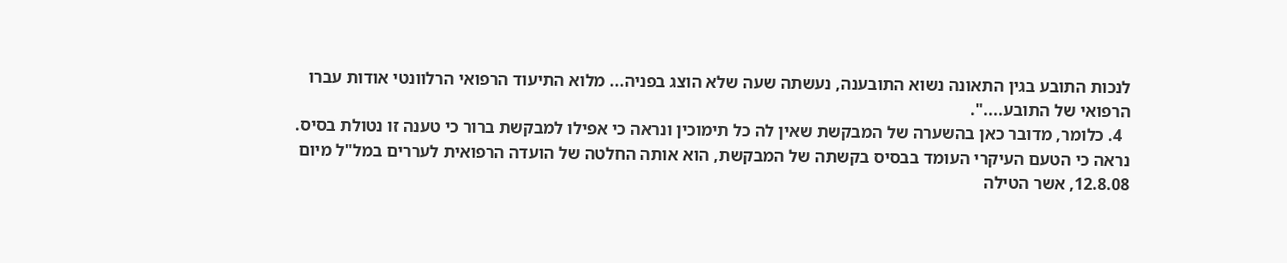לנכות התובע בגין התאונה נשוא התובענה, נעשתה שעה שלא הוצג בפניה... מלוא התיעוד הרפואי הרלוונטי אודות עברו הרפואי של התובע....".
  4. כלומר, מדובר כאן בהשערה של המבקשת שאין לה כל תימוכין ונראה כי אפילו למבקשת ברור כי טענה זו נטולת בסיס.  נראה כי הטעם העיקרי העומד בבסיס בקשתה של המבקשת, הוא אותה החלטה של הועדה הרפואית לעררים במל"ל מיום 12.8.08, אשר הטילה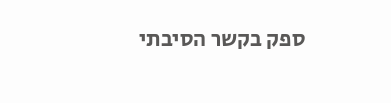ספק בקשר הסיבתי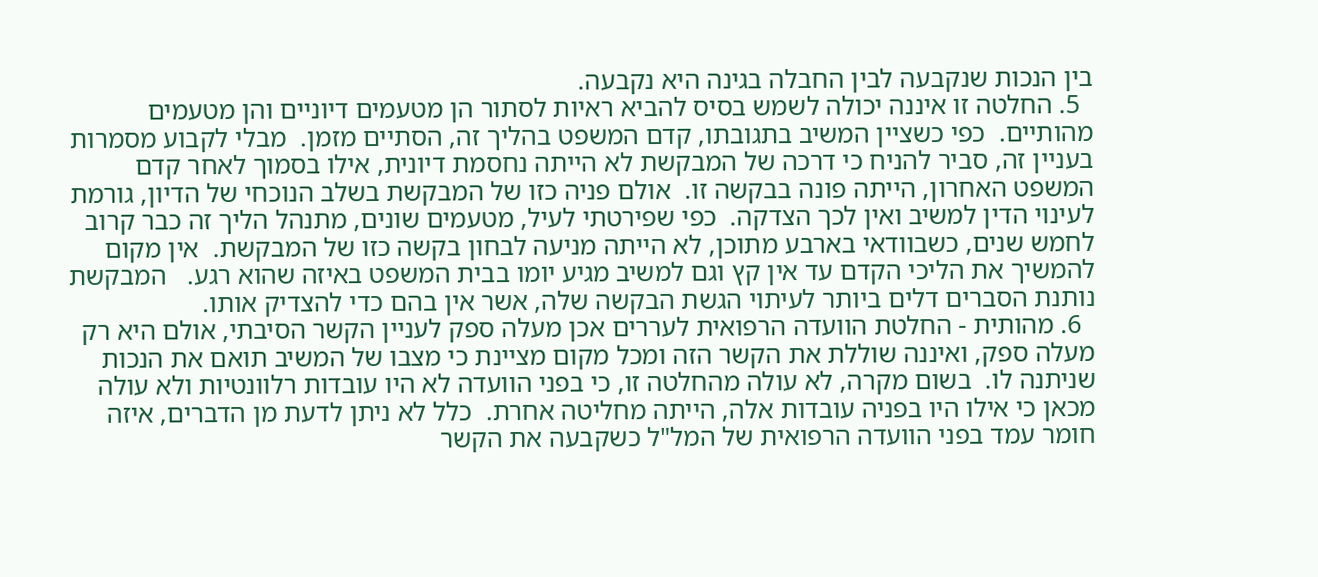בין הנכות שנקבעה לבין החבלה בגינה היא נקבעה.
  5. החלטה זו איננה יכולה לשמש בסיס להביא ראיות לסתור הן מטעמים דיוניים והן מטעמים מהותיים.  כפי כשציין המשיב בתגובתו, קדם המשפט בהליך זה, הסתיים מזמן.  מבלי לקבוע מסמרות בעניין זה, סביר להניח כי דרכה של המבקשת לא הייתה נחסמת דיונית, אילו בסמוך לאחר קדם המשפט האחרון, הייתה פונה בבקשה זו.  אולם פניה כזו של המבקשת בשלב הנוכחי של הדיון, גורמת לעינוי הדין למשיב ואין לכך הצדקה.  כפי שפירטתי לעיל, מטעמים שונים, מתנהל הליך זה כבר קרוב לחמש שנים, כשבוודאי בארבע מתוכן, לא הייתה מניעה לבחון בקשה כזו של המבקשת.  אין מקום להמשיך את הליכי הקדם עד אין קץ וגם למשיב מגיע יומו בבית המשפט באיזה שהוא רגע.   המבקשת נותנת הסברים דלים ביותר לעיתוי הגשת הבקשה שלה, אשר אין בהם כדי להצדיק אותו.
  6. מהותית - החלטת הוועדה הרפואית לעררים אכן מעלה ספק לעניין הקשר הסיבתי, אולם היא רק מעלה ספק, ואיננה שוללת את הקשר הזה ומכל מקום מציינת כי מצבו של המשיב תואם את הנכות שניתנה לו.  בשום מקרה, לא עולה מהחלטה זו, כי בפני הוועדה לא היו עובדות רלוונטיות ולא עולה מכאן כי אילו היו בפניה עובדות אלה, הייתה מחליטה אחרת.  כלל לא ניתן לדעת מן הדברים, איזה חומר עמד בפני הוועדה הרפואית של המל"ל כשקבעה את הקשר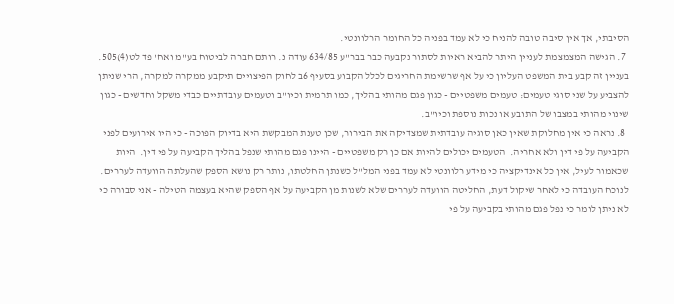הסיבתי, אך אין סיבה טובה להניח כי לא עמד בפניה כל החומר הרלוונטי.
  7. הגישה המצמצמת לעניין היתר להביא ראיות לסתור נקבעה כבר בבר"ע 634/85 עודה נ. רותם חברה לביטוח בע"מ ואח' פד לט(4)505.  בעניין זה קבע בית המשפט העליון כי על אף שרשימת החריגים לכלל הקבוע בסעיף 6ב לחוק הפיצויים תיקבע ממקרה למקרה, הרי שניתן להצביע על שני סוגי טעמים: טעמים משפטיים - כגון פגם מהותי בהליך, כמו תרמית וכיו"ב וטעמים עובדתיים כבדי משקל וחדשים - כגון שינוי מהותי במצבו של התובע או נכות נוספת וכיו"ב.
  8. נראה כי אין מחלוקת שאין כאן סוגיה עובדתית שמצדיקה את הבירור, שכן טענת המבקשת היא בדיוק הפוכה - כי היו אירועים לפני הקביעה על פי דין ולא אחריה.  הטעמים יכולים להיות אם כן רק משפטיים - היינו פגם מהותי שנפל בהליך הקביעה על פי דין.  היות שכאמור לעיל, אין כל אינדיקציה כי מידע רלוונטי לא עמד בפני המל"ל כשנתן החלטתו, נותר רק נושא הספק שהעלתה הוועדה לעררים.  לנוכח העובדה כי לאחר שיקול דעת, החליטה הוועדה לעררים שלא לשנות מן הקביעה על אף הספק שהיא בעצמה הטילה - אני סבורה כי לא ניתן לומר כי נפל פגם מהותי בקביעה על פי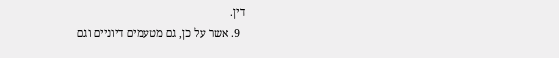דין.
  9. אשר על כן, גם מטעמים דיוניים וגם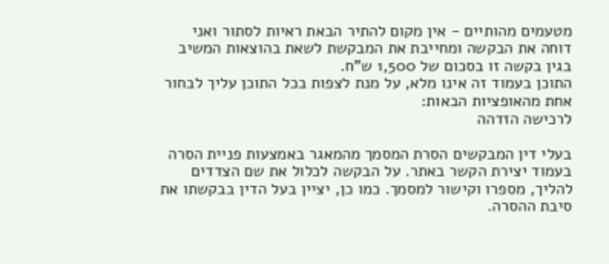מטעמים מהותיים - אין מקום להתיר הבאת ראיות לסתור ואני דוחה את הבקשה ומחייבת את המבקשת לשאת בהוצאות המשיב בגין בקשה זו בסכום של 1,500 ש"ח.
התוכן בעמוד זה אינו מלא, על מנת לצפות בכל התוכן עליך לבחור אחת מהאופציות הבאות:
לרכישה הזדהה

בעלי דין המבקשים הסרת המסמך מהמאגר באמצעות פניית הסרה בעמוד יצירת הקשר באתר. על הבקשה לכלול את שם הצדדים להליך, מספרו וקישור למסמך. כמו כן, יציין בעל הדין בבקשתו את סיבת ההסרה.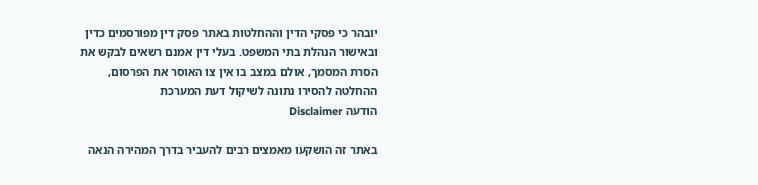יובהר כי פסקי הדין וההחלטות באתר פסק דין מפורסמים כדין ובאישור הנהלת בתי המשפט. בעלי דין אמנם רשאים לבקש את הסרת המסמך, אולם במצב בו אין צו האוסר את הפרסום, ההחלטה להסירו נתונה לשיקול דעת המערכת
הודעה Disclaimer

באתר זה הושקעו מאמצים רבים להעביר בדרך המהירה הנאה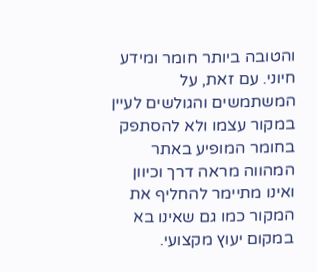והטובה ביותר חומר ומידע חיוני. עם זאת, על המשתמשים והגולשים לעיין במקור עצמו ולא להסתפק בחומר המופיע באתר המהווה מראה דרך וכיוון ואינו מתיימר להחליף את המקור כמו גם שאינו בא במקום יעוץ מקצועי.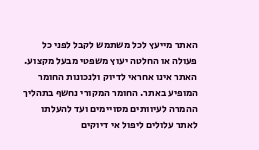האתר מייעץ לכל משתמש לקבל לפני כל פעולה או החלטה יעוץ משפטי מבעל מקצוע. האתר אינו אחראי לדיוק ולנכונות החומר המופיע באתר. החומר המקורי נחשף בתהליך ההמרה לעיוותים מסויימים ועד להעלתו לאתר עלולים ליפול אי דיוקים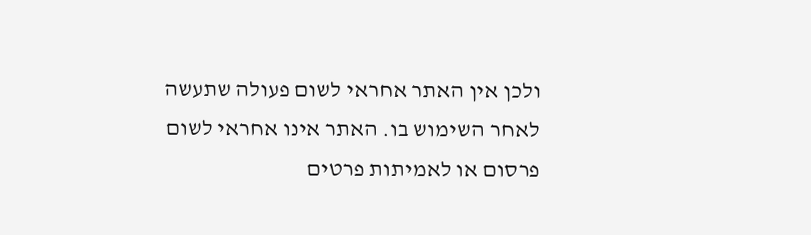ולכן אין האתר אחראי לשום פעולה שתעשה לאחר השימוש בו. האתר אינו אחראי לשום פרסום או לאמיתות פרטים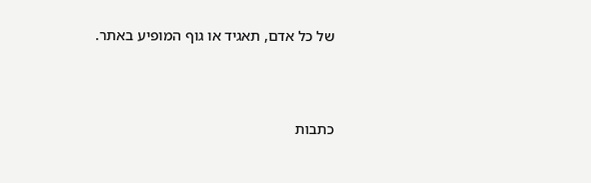של כל אדם, תאגיד או גוף המופיע באתר.




כתבות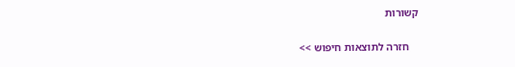קשורות

    חזרה לתוצאות חיפוש >>